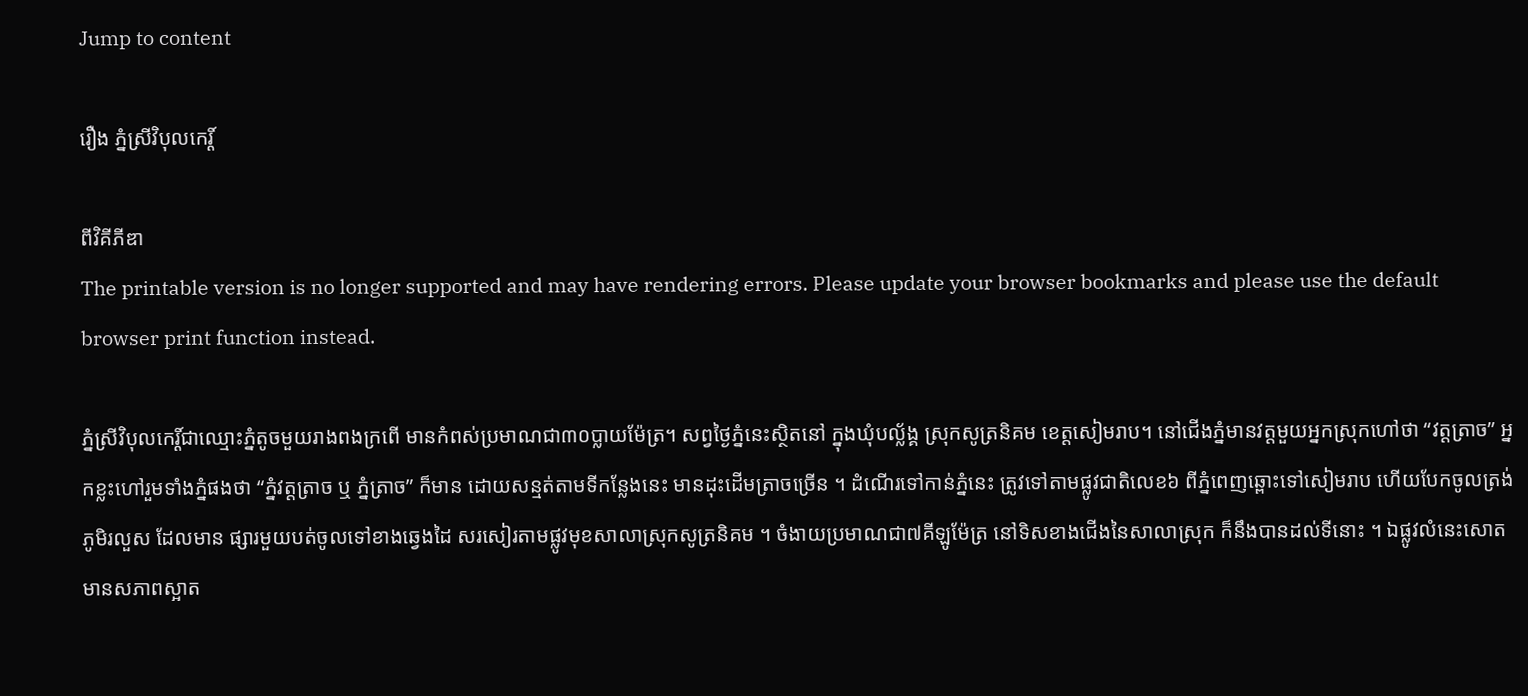Jump to content

រឿង ភ្នំស្រីវិបុលកេរ្ដិ៍

ពីវិគីភីឌា
The printable version is no longer supported and may have rendering errors. Please update your browser bookmarks and please use the default browser print function instead.

ភ្នំស្រីវិបុលកេរ្ដិ៍ជាឈ្មោះភ្នំតូចមួយរាងពងក្រពើ មានកំពស់ប្រមាណជា៣០ប្លាយម៉ែត្រ។ សព្វថ្ងៃភ្នំនេះស្ថិតនៅ ក្នុងឃុំបល្ល័ង្គ ស្រុកសូត្រនិគម ខេត្ដសៀមរាប។ នៅជើងភ្នំមានវត្ដមួយអ្នកស្រុកហៅថា “វត្ដត្រាច” អ្នកខ្លះហៅរួមទាំងភ្នំផងថា “ភ្នំវត្ដត្រាច ឬ ភ្នំត្រាច” ក៏មាន ដោយសន្មត់តាមទីកន្លែងនេះ មានដុះដើមត្រាចច្រើន ។ ដំណើរទៅកាន់ភ្នំនេះ ត្រូវទៅតាមផ្លូវជាតិលេខ៦ ពីភ្នំពេញឆ្ពោះទៅសៀមរាប ហើយបែកចូលត្រង់ភូមិរលួស ដែលមាន ផ្សារមួយបត់ចូលទៅខាងឆ្វេងដៃ សរសៀរតាមផ្លូវមុខសាលាស្រុកសូត្រនិគម ។ ចំងាយប្រមាណជា៧គីឡូម៉ែត្រ នៅទិសខាងជើងនៃសាលាស្រុក ក៏នឹងបានដល់ទីនោះ ។ ឯផ្លូវលំនេះសោត មានសភាពស្អាត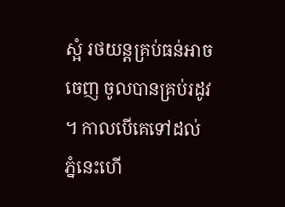ស្អំ រថយន្ដគ្រប់ធន់អាចចេញ ចូលបានគ្រប់រដូវ ។ កាលបើគេទៅដល់ភ្នំនេះហើ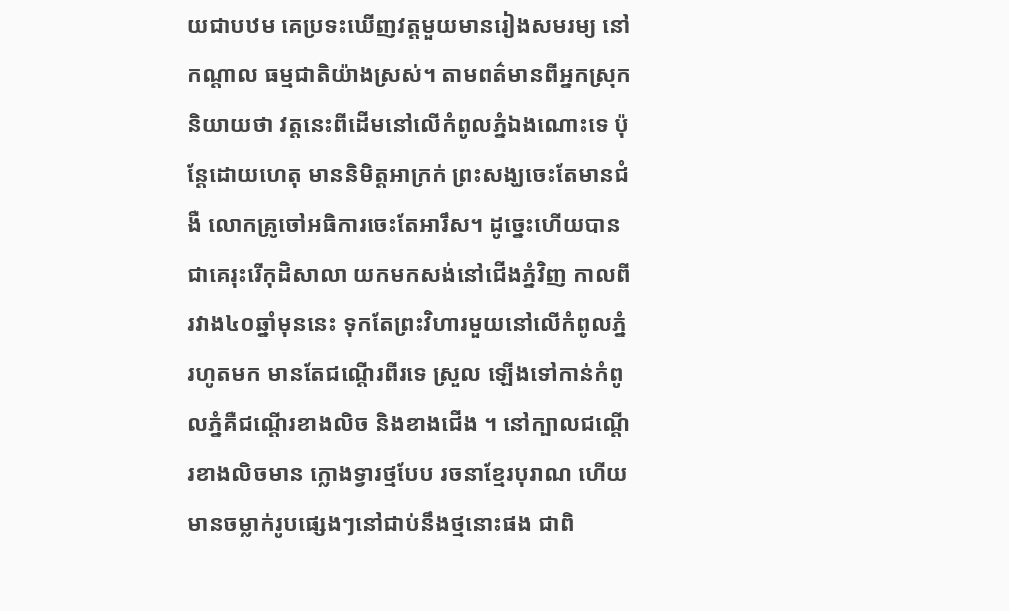យជាបឋម គេប្រទះឃើញវត្ដមួយមានរៀងសមរម្យ នៅកណ្ដាល ធម្មជាតិយ៉ាងស្រស់។ តាមពត៌មានពីអ្នកស្រុកនិយាយថា វត្ដនេះពីដើមនៅលើកំពូលភ្នំឯងណោះទេ ប៉ុន្ដែដោយហេតុ មាននិមិត្ដអាក្រក់ ព្រះសង្ឃចេះតែមានជំងឺ លោកគ្រូចៅអធិការចេះតែអារឹស។ ដូច្នេះហើយបានជាគេរុះរើកុដិសាលា យកមកសង់នៅជើងភ្នំវិញ កាលពីរវាង៤០ឆ្នាំមុននេះ ទុកតែព្រះវិហារមួយនៅលើកំពូលភ្នំរហូតមក មានតែជណ្ដើរពីរទេ ស្រួល ឡើងទៅកាន់កំពូលភ្នំគឺជណ្ដើរខាងលិច និងខាងជើង ។ នៅក្បាលជណ្ដើរខាងលិចមាន ក្លោងទ្វារថ្មបែប រចនាខ្មែរបុរាណ ហើយមានចម្លាក់រូបផ្សេងៗនៅជាប់នឹងថ្មនោះផង ជាពិ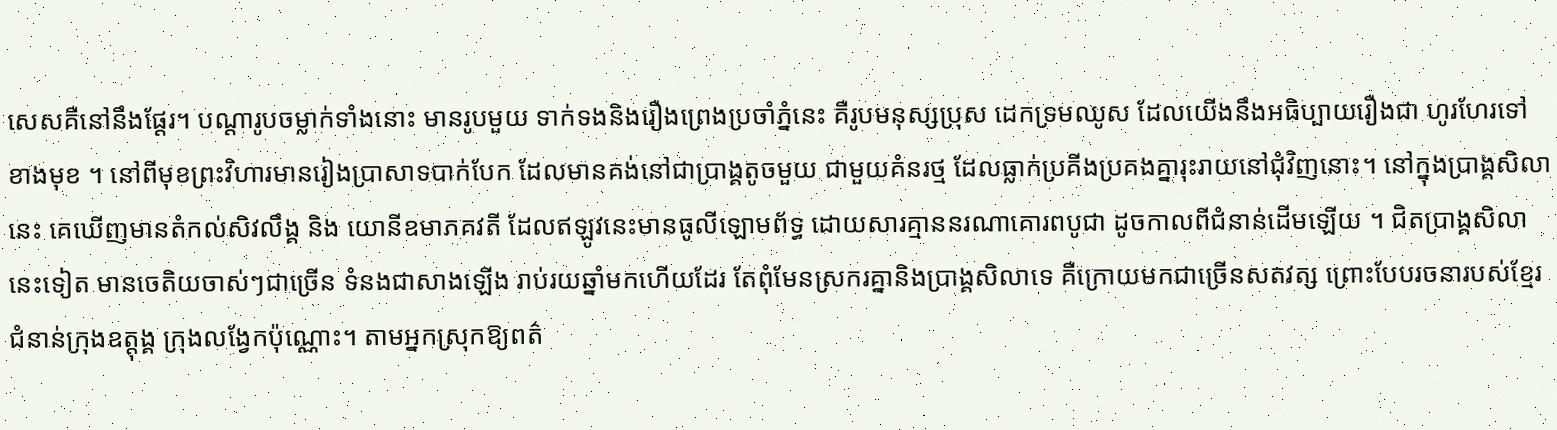សេសគឺនៅនឹងផ្ដែរ។ បណ្ដារូបចម្លាក់ទាំងនោះ មានរូបមួយ ទាក់ទងនិងរឿងព្រេងប្រចាំភ្នំនេះ គឺរូបមនុស្សប្រុស ដេកទ្រមឈូស ដែលយើងនឹងអធិប្បាយរឿងជា ហូរហែរទៅខាងមុខ ។ នៅពីមុខព្រះវិហារមានរៀងប្រាសាទបាក់បែក ដែលមានគង់នៅជាប្រាង្គតូចមួយ ជាមួយគំនរថ្ម ដែលធ្លាក់ប្រគីងប្រគងគ្នារុះរាយនៅជុំវិញនោះ។ នៅក្នុងប្រាង្គសិលានេះ គេឃើញមានតំកល់សិវលឹង្គ និង យោនីឧមាភគវតី ដែលឥឡូវនេះមានធូលីឡោមព័ទ្ធ ដោយសារគ្មាននរណាគោរពបូជា ដូចកាលពីជំនាន់ដើមឡើយ ។ ជិតប្រាង្គសិលានេះទៀត មានចេតិយចាស់ៗជាច្រើន ទំនងជាសាងឡើង រាប់រយឆ្នាំមកហើយដែរ តែពុំមែនស្រករគ្នានិងប្រាង្គសិលាទេ គឺក្រោយមកជាច្រើនសតវត្ស ព្រោះបែបរចនារបស់ខ្មែរជំនាន់ក្រុងឧត្ដុង្គ ក្រុងលង្វែកប៉ុណ្ណោះ។ តាមអ្នកស្រុកឱ្យពត៌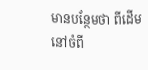មានបន្ថែមថា ពីដើមនៅចំពី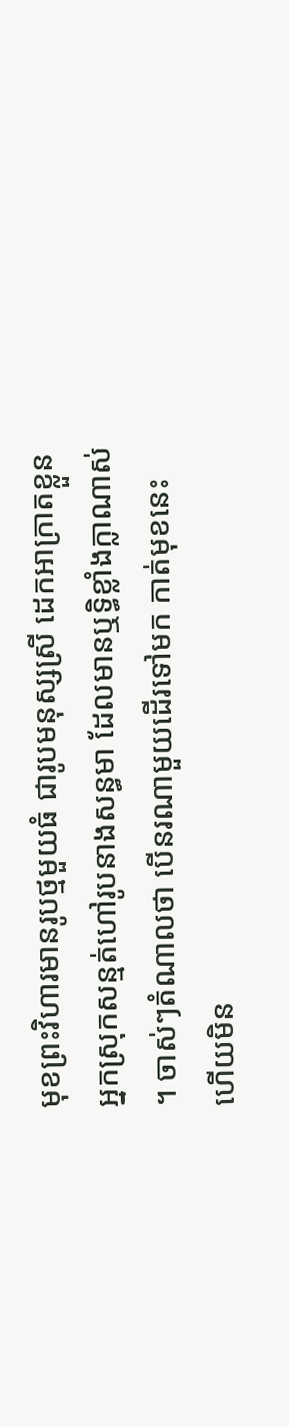មុខព្រះវិហារមានរូបថ្មមួយធំ ជារូបមនុស្សស្រី ដេកអាក្រាតខ្លួន អ្នកស្រុកសន្មត់ហៅរូបនាងសន្ធមា ដែលមានឬទ្ធិខ្លាំងក្លាណាស់ ។ ចាស់ៗតំណាលថា បើនរណាមួយដើរទៅមក កាត់មុខនេះ ហើយមិន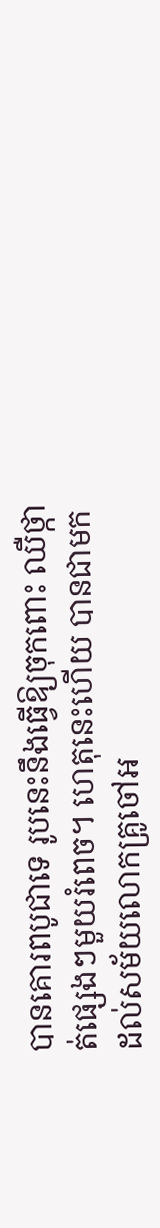បានគោរពបូជាទេ រូបនេះនឹងធ្វើឱ្យចុកពោះ ឈឺថ្កាត់ផ្សេងៗមួយរំពេច។ ហេតុនេះហើយ បានជាមកដល់សម័យលោកគ្រូចៅអ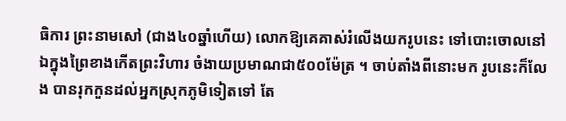ធិការ ព្រះនាមសៅ (ជាង៤០ឆ្នាំហើយ) លោកឱ្យគេគាស់រំលើងយករូបនេះ ទៅបោះចោលនៅឯក្នុងព្រៃខាងកើតព្រះវិហារ ចំងាយប្រមាណជា៥០០ម៉ែត្រ ។ ចាប់តាំងពីនោះមក រូបនេះក៏លែង បានរុកកួនដល់អ្នកស្រុកភូមិទៀតទៅ តែ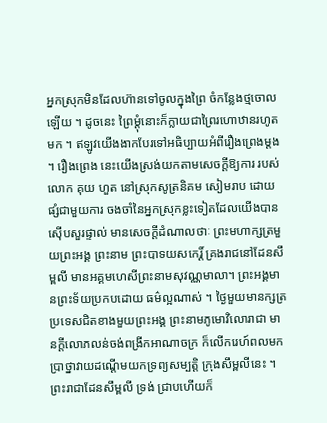អ្នកស្រុកមិនដែលហ៊ានទៅចូលក្នុងព្រៃ ចំកន្លែងថ្មចោលឡើយ ។ ដូចនេះ ព្រៃម្ដុំនោះក៏ក្លាយជាព្រៃរហោឋានរហូតមក ។ ឥឡូវយើងងាកបែរទៅអធិប្បាយអំពីរឿងព្រេងម្ដង ។ រឿងព្រេង នេះយើងស្រង់យកតាមសេចក្ដីឱ្យការ របស់លោក គុយ ហួត នៅស្រុកសូត្រនិគម សៀមរាប ដោយផ្សំជាមួយការ ចងចាំនៃអ្នកស្រុកខ្លះទៀតដែលយើងបានស៊ើបសួរផ្ទាល់ មានសេចក្ដីដំណាលថាៈ ព្រះមហាក្សត្រមួយព្រះអង្គ ព្រះនាម ព្រះបាទយសកេរិ៍្ដ គ្រងរាជនៅដែនសឹម្ពលី មានអគ្គមហេសីព្រះនាមសុវណ្ណមាលា។ ព្រះអង្គមានព្រះទ័យប្រកបដោយ ធម៌ល្អណាស់ ។ ថ្ងៃមួយមានក្សត្រប្រទេសជិតខាងមួយព្រះអង្គ ព្រះនាមភូមោវិលោរាជា មានក្ដីលោភលន់ចង់ពង្រីកអាណាចក្រ ក៏លើករេហ៍ពលមកប្រាថ្នាវាយដណ្ដើមយកទ្រព្យសម្បត្ដិ ក្រុងសឹម្ពលីនេះ ។ ព្រះរាជាដែនសឹម្ពលី ទ្រង់ ជ្រាបហើយក៏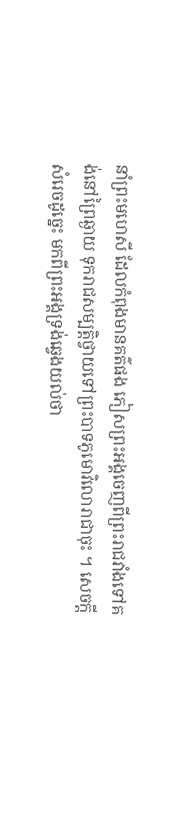នាំព្រះមហេសី ដែលកំពុងមានគត៌ផង ភៀសព្រះអង្គចេញពីព្រះរាជវាំងទៅគង់នៅព្រៃឆ្ងាយ ទុករាជសម្បត្ដិថ្វាយទៅព្រះបាទភូមោវិលោរាជាចុះ ។ សេចក្ដីសំរេចដូច្នេះ មកពីព្រះអង្គទ្រង់ឆ្វេងយល់ថា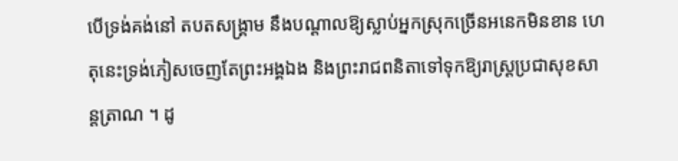បើទ្រង់គង់នៅ តបតសង្គ្រាម នឹងបណ្ដាលឱ្យស្លាប់អ្នកស្រុកច្រើនអនេកមិនខាន ហេតុនេះទ្រង់ភៀសចេញតែព្រះអង្គឯង និងព្រះរាជពនិតាទៅទុកឱ្យរាស្ដ្រប្រជាសុខសាន្ដត្រាណ ។ ដូ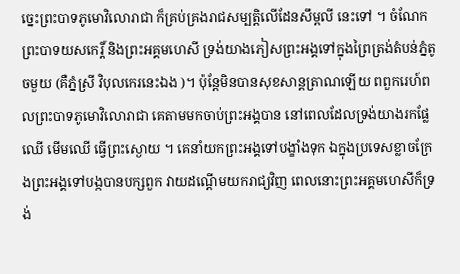ច្នេះព្រះបាទភូមោវិលោរាជា ក៏គ្រប់គ្រងរាជសម្បត្ដិលើដែនសឹម្ពលី នេះទៅ ។ ចំណែកព្រះបាទយសកេរ្ដិ៍ និងព្រះអគ្គមហេសី ទ្រង់យាងភៀសព្រះអង្គទៅក្នុងព្រៃត្រង់តំបន់ភ្នំតូចមួយ (គឺភ្នំស្រី វិបុលកេរនេះឯង )។ ប៉ុន្ដែមិនបានសុខសាន្ដត្រាណឡើយ ពពួករេហ៍ពលព្រះបាទភូមោវិលោរាជា គេតាមមកចាប់ព្រះអង្គបាន នៅពេលដែលទ្រង់យាងរកផ្លែឈើ មើមឈើ ធ្វើព្រះស្ងោយ ។ គេនាំយកព្រះអង្គទៅបង្ខាំងទុក ឯក្នុងប្រទេសខ្លាចក្រែងព្រះអង្គទៅបង្កបានបក្សពួក វាយដណ្ដើមយករាជ្យវិញ ពេលនោះព្រះអគ្គមហេសីក៏ទ្រង់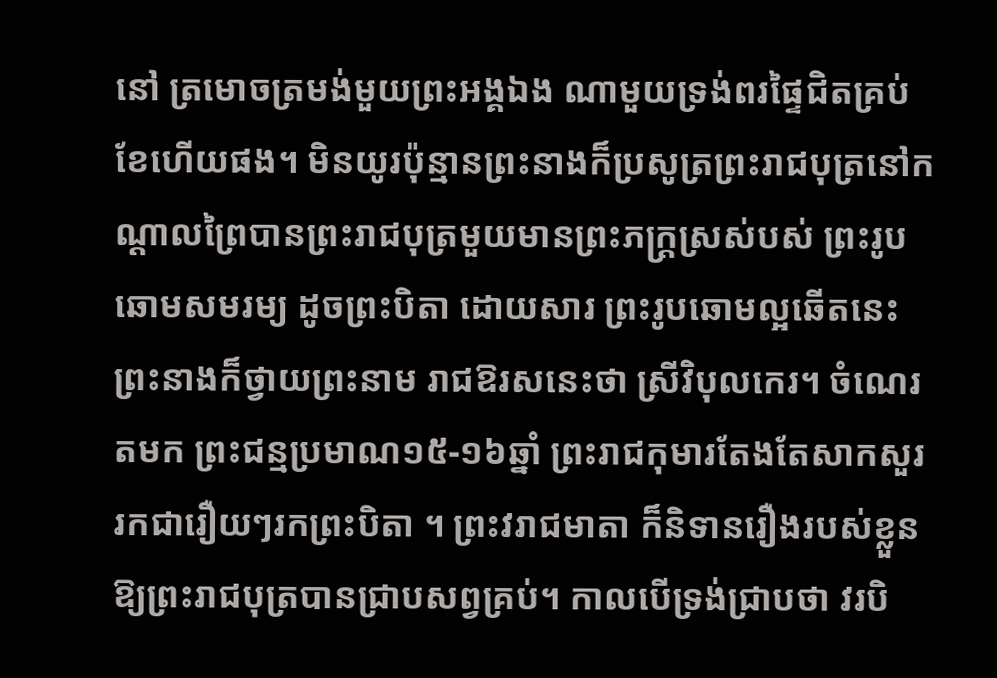នៅ ត្រមោចត្រមង់មួយព្រះអង្គឯង ណាមួយទ្រង់ពរផ្ទៃជិតគ្រប់ខែហើយផង។ មិនយូរប៉ុន្មានព្រះនាងក៏ប្រសូត្រព្រះរាជបុត្រនៅកណ្ដាលព្រៃបានព្រះរាជបុត្រមួយមានព្រះភក្ដ្រស្រស់បស់ ព្រះរូបឆោមសមរម្យ ដូចព្រះបិតា ដោយសារ ព្រះរូបឆោមល្អឆើតនេះ ព្រះនាងក៏ថ្វាយព្រះនាម រាជឱរសនេះថា ស្រីវិបុលកេរ។ ចំណេរតមក ព្រះជន្មប្រមាណ១៥-១៦ឆ្នាំ ព្រះរាជកុមារតែងតែសាកសួររកជារឿយៗរកព្រះបិតា ។ ព្រះវរាជមាតា ក៏និទានរឿងរបស់ខ្លួនឱ្យព្រះរាជបុត្របានជ្រាបសព្វគ្រប់។ កាលបើទ្រង់ជ្រាបថា វរបិ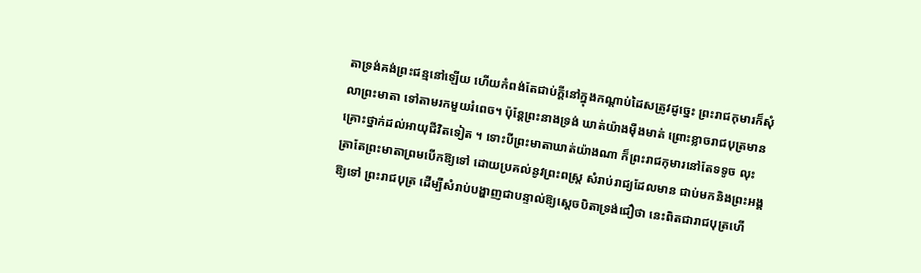តាទ្រង់គង់ព្រះជន្មនៅឡើយ ហើយកំពង់តែជាប់ក្ដីនៅក្នុងកណ្ដាប់ដៃសត្រូវដូច្នេះ ព្រះរាជកុមារក៏សុំលាព្រះមាតា ទៅតាមរកមួយរំពេច។ ប៉ុន្ដែព្រះនាងទ្រង់ ឃាត់យ៉ាងម៉ឺងមាត់ ព្រោះខ្លាចរាជបុត្រមានគ្រោះថ្នាក់ដល់អាយុជីវិតទៀត ។ ទោះបីព្រះមាតាឃាត់យ៉ាងណា ក៏ព្រះរាជកុមារនៅតែទទូច លុះត្រាតែព្រះមាតាព្រមបើកឱ្យទៅ ដោយប្រគល់នូវព្រះពស្ដ្រ សំរាប់រាជ្យដែលមាន ជាប់មកនិងព្រះអង្គឱ្យទៅ ព្រះរាជបុត្រ ដើម្បីសំរាប់បង្ហាញជាបន្ទាល់ឱ្យស្ដេចបិតាទ្រង់ជឿថា នេះពិតជារាជបុត្រហើ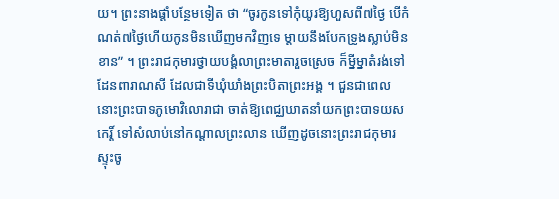យ។ ព្រះនាងផ្ដាំបន្ថែមទៀត ថា “ចូរកូនទៅកុំយូរឱ្យហួសពី៧ថ្ងៃ បើកំណត់៧ថ្ងៃហើយកូនមិនឃើញមកវិញទេ ម្ដាយនឹងបែកទ្រូងស្លាប់មិនខាន” ។ ព្រះរាជកុមារថ្វាយបង្គំលាព្រះមាតារួចស្រេច ក៏ម្នីម្នាតំរង់ទៅដែនពារាណសី ដែលជាទីឃុំឃាំងព្រះបិតាព្រះអង្គ ។ ជួនជាពេលនោះព្រះបាទភូមោវិលោរាជា ចាត់ឱ្យពេជ្ឈឃាតនាំយកព្រះបាទយសកេរ្ដិ៍ ទៅសំលាប់នៅកណ្ដាលព្រះលាន ឃើញដូចនោះព្រះរាជកុមារស្ទុះចូ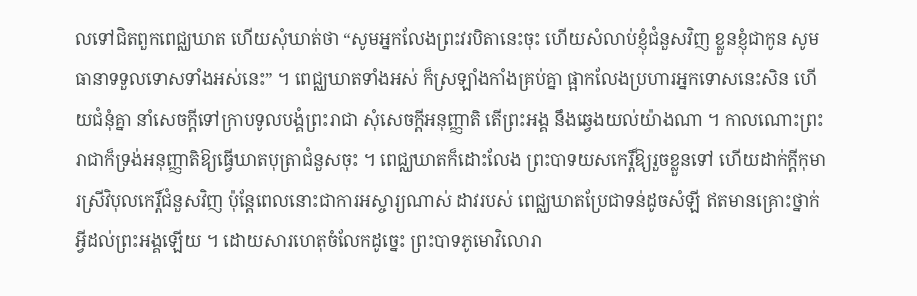លទៅជិតពួកពេជ្ឈឃាត ហើយសុំឃាត់ថា “សូមអ្នកលែងព្រះវរបិតានេះចុះ ហើយសំលាប់ខ្ញុំជំនួសវិញ ខ្លួនខ្ញុំជាកូន សូមធានាទទួលទោសទាំងអស់នេះ” ។ ពេជ្ឈឃាតទាំងអស់ ក៏ស្រឡាំងកាំងគ្រប់គ្នា ផ្អាកលែងប្រហារអ្នកទោសនេះសិន ហើយជំនុំគ្នា នាំសេចក្ដីទៅក្រាបទូលបង្គំព្រះរាជា សុំសេចក្ដីអនុញ្ញាតិ តើព្រះអង្គ នឹងឆ្វេងយល់យ៉ាងណា ។ កាលណោះព្រះរាជាក៏ទ្រង់អនុញ្ញាតិឱ្យធ្វើឃាតបុត្រាជំនួសចុះ ។ ពេជ្ឈឃាតក៏ដោះលែង ព្រះបាទយសកេរ្ដិ៍ឱ្យរួចខ្លួនទៅ ហើយដាក់ក្ដីកុមារស្រីវិបុលកេរ្ដិ៍ជំនួសវិញ ប៉ុន្ដែពេលនោះជាការអស្ចារ្យណាស់ ដាវរបស់ ពេជ្ឈឃាតប្រែជាទន់ដូចសំឡី ឥតមានគ្រោះថ្នាក់អ្វីដល់ព្រះអង្គឡើយ ។ ដោយសារហេតុចំលែកដូច្នេះ ព្រះបាទភូមោវិលោរា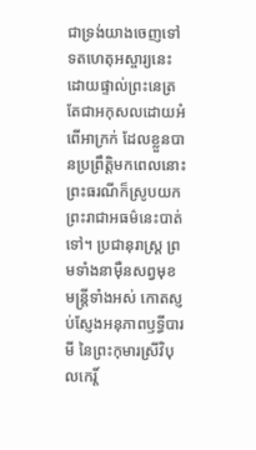ជាទ្រង់យាងចេញទៅទតហេតុអស្ចារ្យនេះ ដោយផ្ទាល់ព្រះនេត្រ តែជាអកុសលដោយអំពើអាក្រក់ ដែលខ្លួនបានប្រព្រឹត្ដិមកពេលនោះ ព្រះធរណីក៏ស្រូបយកព្រះរាជាអធម៌នេះបាត់ទៅ។ ប្រជានុរាស្ដ្រ ព្រមទាំងនាម៉ឺនសព្វមុខ មន្ដ្រីទាំងអស់ កោតស្ញប់ស្ញែងអនុភាពឫទ្ធីបារមី នៃព្រះកុមារស្រីវិបុលកេរ្ដិ៍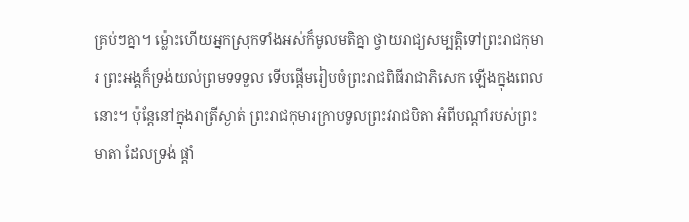គ្រប់ៗគ្នា។ ម្ល៉ោះហើយអ្នកស្រុកទាំងអស់ក៏មូលមតិគ្នា ថ្វាយរាជ្យសម្បត្ដិទៅព្រះរាជកុមារ ព្រះអង្គក៏ទ្រង់យល់ព្រមទទទួល ទើបផ្ដើមរៀបចំព្រះរាជពិធីរាជាភិសេក ឡើងក្នុងពេលនោះ។ ប៉ុន្ដែនៅក្នុងរាត្រីស្ងាត់ ព្រះរាជកុមារក្រាបទូលព្រះវរាជបិតា អំពីបណ្ដាំរបស់ព្រះមាតា ដែលទ្រង់ ផ្ដាំ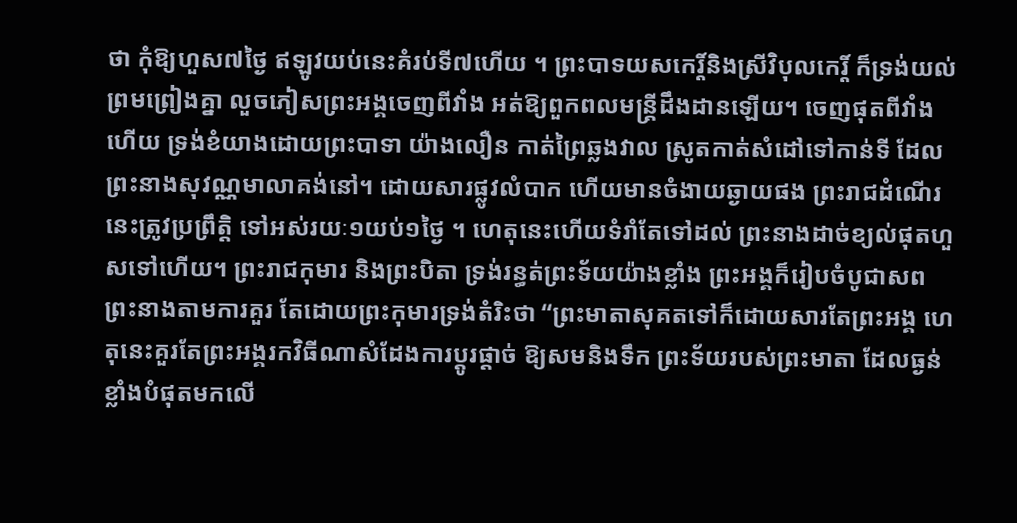ថា កុំឱ្យហួស៧ថ្ងៃ ឥឡូវយប់នេះគំរប់ទី៧ហើយ ។ ព្រះបាទយសកេរ្ដិ៍និងស្រីវិបុលកេរ្ដិ៍ ក៏ទ្រង់យល់ព្រមព្រៀងគ្នា លួចភៀសព្រះអង្គចេញពីវាំង អត់ឱ្យពួកពលមន្ដ្រីដឹងដានឡើយ។ ចេញផុតពីវាំងហើយ ទ្រង់ខំយាងដោយព្រះបាទា យ៉ាងលឿន កាត់ព្រៃឆ្លងវាល ស្រូតកាត់សំដៅទៅកាន់ទី ដែលព្រះនាងសុវណ្ណមាលាគង់នៅ។ ដោយសារផ្លូវលំបាក ហើយមានចំងាយឆ្ងាយផង ព្រះរាជដំណើរនេះត្រូវប្រព្រឹត្ដិ ទៅអស់រយៈ១យប់១ថ្ងៃ ។ ហេតុនេះហើយទំរាំតែទៅដល់ ព្រះនាងដាច់ខ្យល់ផុតហួសទៅហើយ។ ព្រះរាជកុមារ និងព្រះបិតា ទ្រង់រន្ធត់ព្រះទ័យយ៉ាងខ្លាំង ព្រះអង្គក៏រៀបចំបូជាសពព្រះនាងតាមការគួរ តែដោយព្រះកុមារទ្រង់តំរិះថា “ព្រះមាតាសុគតទៅក៏ដោយសារតែព្រះអង្គ ហេតុនេះគួរតែព្រះអង្គរកវិធីណាសំដែងការប្ដូរផ្ដាច់ ឱ្យសមនិងទឹក ព្រះទ័យរបស់ព្រះមាតា ដែលធ្ងន់ខ្លាំងបំផុតមកលើ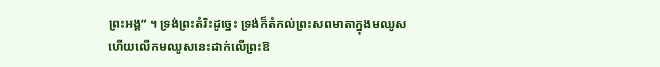ព្រះអង្គ” ។ ទ្រង់ព្រះតំរិះដូច្នេះ ទ្រង់ក៏តំកល់ព្រះសពមាតាក្នុងមឈូស ហើយលើកមឈូសនេះដាក់លើព្រះឱ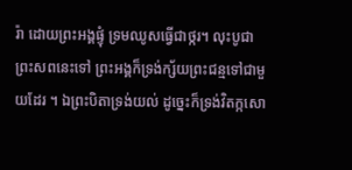រ៉ា ដោយព្រះអង្គផ្ទុំ ទ្រមឈូសធ្វើជាថ្ករ។ លុះបូជាព្រះសពនេះទៅ ព្រះអង្គក៏ទ្រង់ក្ស័យព្រះជន្មទៅជាមួយដែរ ។ ឯព្រះបិតាទ្រង់យល់ ដូច្នេះក៏ទ្រង់វិតក្កសោ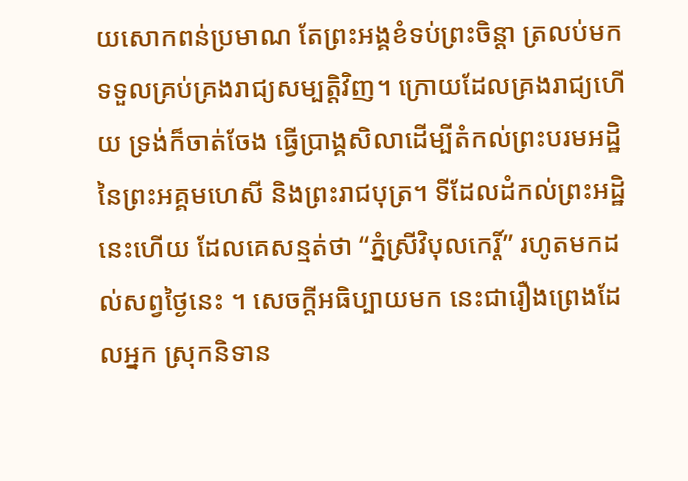យសោកពន់ប្រមាណ តែព្រះអង្គខំទប់ព្រះចិន្ដា ត្រលប់មកទទួលគ្រប់គ្រងរាជ្យសម្បត្ដិវិញ។ ក្រោយដែលគ្រងរាជ្យហើយ ទ្រង់ក៏ចាត់ចែង ធ្វើប្រាង្គសិលាដើម្បីតំកល់ព្រះបរមអដ្ឋិនៃព្រះអគ្គមហេសី និងព្រះរាជបុត្រ។ ទីដែលដំកល់ព្រះអដ្ឋិនេះហើយ ដែលគេសន្មត់ថា “ភ្នំស្រីវិបុលកេរ្ដិ៍” រហូតមកដល់សព្វថ្ងៃនេះ ។ សេចក្ដីអធិប្បាយមក នេះជារឿងព្រេងដែលអ្នក ស្រុកនិទាន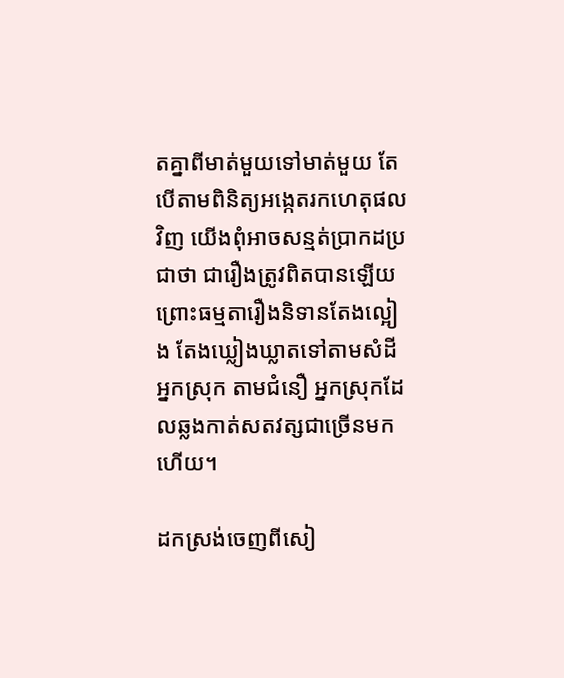តគ្នាពីមាត់មួយទៅមាត់មួយ តែបើតាមពិនិត្យអង្កេតរកហេតុផលវិញ យើងពុំអាចសន្មត់ប្រាកដប្រជាថា ជារឿងត្រូវពិតបានឡើយ ព្រោះធម្មតារឿងនិទានតែងល្អៀង តែងឃ្លៀងឃ្លាតទៅតាមសំដី អ្នកស្រុក តាមជំនឿ អ្នកស្រុកដែលឆ្លងកាត់សតវត្សជាច្រើនមកហើយ។

ដកស្រង់ចេញពីសៀ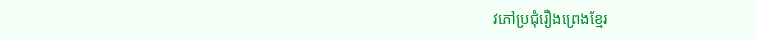វភៅប្រជុំរឿងព្រេងខ្មែរ